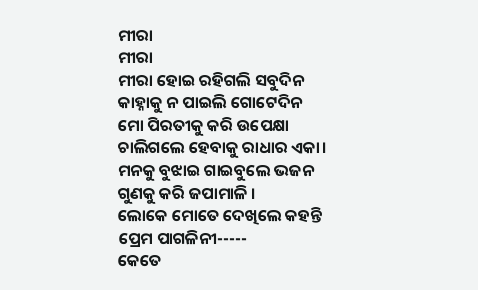ମୀରା
ମୀରା
ମୀରା ହୋଇ ରହିଗଲି ସବୁଦିନ
କାହ୍ନାକୁ ନ ପାଇଲି ଗୋଟେଦିନ
ମୋ ପିରତୀକୁ କରି ଉପେକ୍ଷା
ଚାଲିଗଲେ ହେବାକୁ ରାଧାର ଏକା।
ମନକୁ ବୁଝାଇ ଗାଇବୁଲେ ଭଜନ
ଗୁଣକୁ କରି ଜପାମାଳି ।
ଲୋକେ ମୋତେ ଦେଖିଲେ କହନ୍ତି
ପ୍ରେମ ପାଗଳିନୀ-----
କେତେ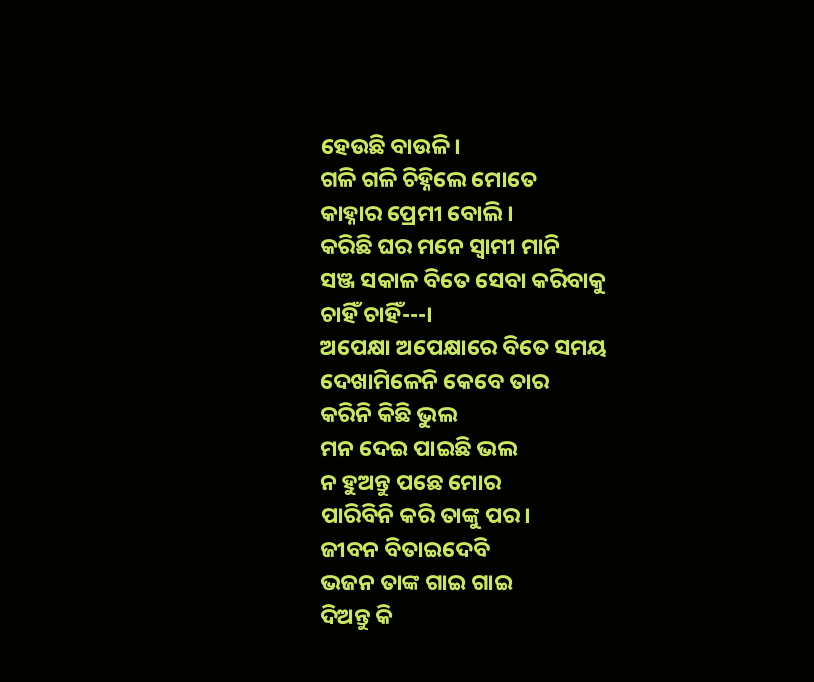ହେଉଛି ବାଉଳି।
ଗଳି ଗଳି ଚିହ୍ନିଲେ ମୋତେ
କାହ୍ନାର ପ୍ରେମୀ ବୋଲି।
କରିଛି ଘର ମନେ ସ୍ୱାମୀ ମାନି
ସଞ୍ଜ ସକାଳ ବିତେ ସେବା କରିବାକୁ
ଚାହିଁ ଚାହିଁ---।
ଅପେକ୍ଷା ଅପେକ୍ଷାରେ ବିତେ ସମୟ
ଦେଖାମିଳେନି କେବେ ତାର
କରିନି କିଛି ଭୁଲ
ମନ ଦେଇ ପାଇଛି ଭଲ
ନ ହୁଅନ୍ତୁ ପଛେ ମୋର
ପାରିବିନି କରି ତାଙ୍କୁ ପର।
ଜୀବନ ବିତାଇଦେବି
ଭଜନ ତାଙ୍କ ଗାଇ ଗାଇ
ଦିଅନ୍ତୁ କି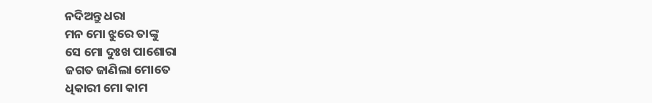ନଦିଅନ୍ତୁ ଧରା
ମନ ମୋ ଝୁରେ ତାଙ୍କୁ
ସେ ମୋ ଦୁଃଖ ପାଶୋରା
ଜଗତ ଜାଣିଲା ମୋତେ
ଧିକାରୀ ମୋ କାମ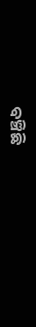ବଞ୍ଚିଛି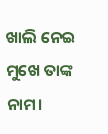ଖାଲି ନେଇ
ମୁଖେ ତାଙ୍କ ନାମ।